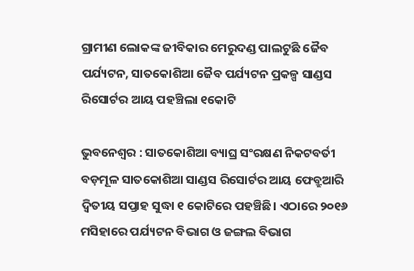ଗ୍ରାମୀଣ ଲୋକଙ୍କ ଜୀବିକାର ମେରୁଦଣ୍ଡ ପାଲଟୁଛି ଜୈବ ପର୍ଯ୍ୟଟନ, ସାତକୋଶିଆ ଜୈବ ପର୍ଯ୍ୟଟନ ପ୍ରକଳ୍ପ ସାଣ୍ଡସ ରିସୋର୍ଟର ଆୟ ପହଞ୍ଚିଲା ୧କୋଟି

ଭୁବନେଶ୍ବର : ସାତକୋଶିଆ ବ୍ୟାଘ୍ର ସଂରକ୍ଷଣ ନିକଟବର୍ତୀ ବଡ଼ମୂଳ ସାତକୋଶିଆ ସାଣ୍ଡସ ରିସୋର୍ଟର ଆୟ ଫେବ୍ରୁଆରି ଦ୍ବିତୀୟ ସପ୍ତାହ ସୁଦ୍ଧା ୧ କୋଟିରେ ପହଞ୍ଚିଛି। ଏଠାରେ ୨୦୧୬ ମସିହାରେ ପର୍ଯ୍ୟଟନ ବିଭାଗ ଓ ଜଙ୍ଗଲ ବିଭାଗ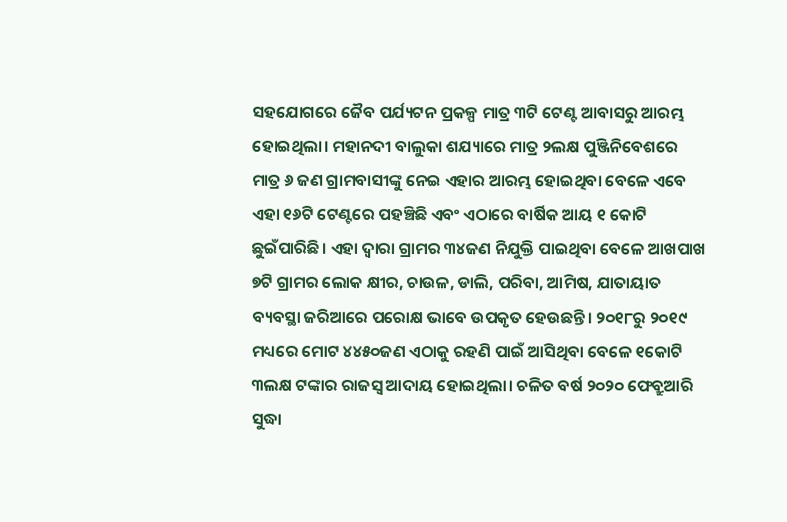ସହଯୋଗରେ ଜୈବ ପର୍ଯ୍ୟଟନ ପ୍ରକଳ୍ପ ମାତ୍ର ୩ଟି ‌ଟେଣ୍ଟ ଆବାସରୁ ଆରମ୍ଭ ହୋଇଥିଲା। ମହାନଦୀ ବାଲୁକା ଶଯ୍ୟାରେ ମାତ୍ର ୨ଲକ୍ଷ ପୁଞ୍ଜିନିବେଶରେ ମାତ୍ର ୬ ଜଣ ଗ୍ରାମବାସୀଙ୍କୁ ନେଇ ଏହାର ଆରମ୍ଭ ହୋଇଥିବା ବେଳେ ଏବେ ଏହା ୧୬ଟି ଟେଣ୍ଟରେ ପହଞ୍ଚିଛି ଏବଂ ଏଠାରେ ବାର୍ଷିକ ଆୟ ୧ କୋଟି ଛୁଇଁପାରିଛି। ଏହା ଦ୍ବାରା ଗ୍ରାମର ୩୪ଜଣ ନିଯୁକ୍ତି ପାଇଥିବା ବେଳେ ଆଖପାଖ ୭ଟି ଗ୍ରାମର ଲୋକ କ୍ଷୀର, ଚାଉଳ, ଡାଲି, ପରିବା, ଆମିଷ, ଯାତାୟାତ ବ୍ୟବସ୍ଥା ଜରିଆରେ ପରୋକ୍ଷ ଭାବେ ଉପକୃତ ହେଉଛନ୍ତି। ୨୦୧୮ରୁ ୨୦୧୯ ମଧ୍ୟରେ ମୋଟ ୪୪୫୦ଜଣ ଏଠାକୁ ରହଣି ପାଇଁ ଆସିଥିବା ବ‌େଳେ ୧କୋଟି ୩ଲକ୍ଷ ଟଙ୍କାର ରାଜସ୍ବ ଆଦାୟ ହୋଇଥିଲା। ଚଳିତ ବର୍ଷ ୨୦୨୦ ଫେବ୍ରୁଆରି ସୁଦ୍ଧା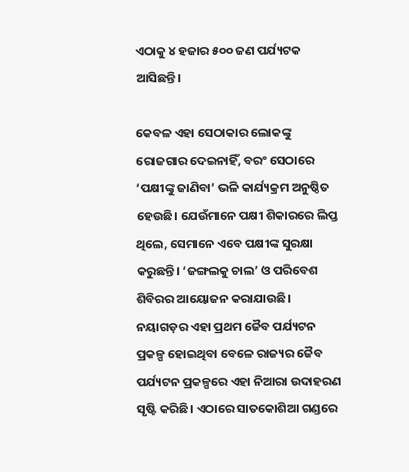ଏଠାକୁ ୪ ହଜାର ୫୦୦ ଜଣ ପର୍ଯ୍ୟଟକ ଆସିଛନ୍ତି।

କେବଳ ଏହା ସେଠାକାର ଲୋକଙ୍କୁ ରୋଜଗାର ଦେଇନାହିଁ, ବରଂ ସେଠାରେ ‘ପକ୍ଷୀଙ୍କୁ ଜାଣିବା’ ଭଳି କାର୍ଯ୍ୟକ୍ରମ ଅନୁଷ୍ଠିତ ହେଉଛି। ଯେଉଁମାନେ ପକ୍ଷୀ ଶିକାରରେ ଲିପ୍ତ ଥିଲେ, ସେମାନେ ଏବେ ପକ୍ଷୀଙ୍କ ସୁରକ୍ଷା କରୁଛନ୍ତି। ‘ଜଙ୍ଗଲକୁ ଚାଲ’ ଓ ପରିବେଶ ଶିବିରର ଆୟୋଜନ କରାଯାଉଛି। ନୟାଗଡ଼ର ଏହା ପ୍ରଥମ ଜୈବ ପର୍ଯ୍ୟଟନ ପ୍ରକଳ୍ପ ହୋଇଥିବା ବେଳେ ରାଜ୍ୟର ଜୈବ ପର୍ଯ୍ୟଟନ ପ୍ରକଳ୍ପରେ ଏହା ନିଆରା ଉଦାହରଣ ସୃଷ୍ଟି କରିଛି। ଏଠାରେ ସାତକୋଶିଆ ଗଣ୍ଡରେ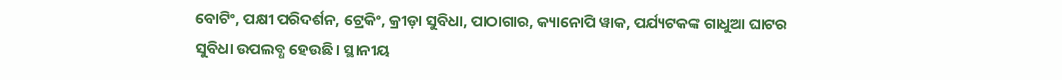ବୋଟିଂ, ପକ୍ଷୀ ପରିଦର୍ଶନ, ଟ୍ରେକିଂ, କ୍ରୀଡ଼ା ସୁବିଧା, ପାଠାଗାର, କ୍ୟାନୋପି ୱାକ, ପର୍ଯ୍ୟଟକଙ୍କ ଗାଧୁଆ ଘାଟର ସୁବିଧା ଉପଲବ୍ଧ ହେଉଛି। ସ୍ଥାନୀୟ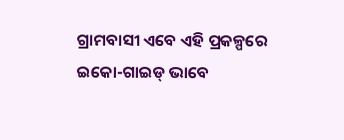ଗ୍ରାମବାସୀ ଏବେ ଏହି ପ୍ରକଳ୍ପରେ ଇକୋ-ଗାଇଡ୍‌ ଭାବେ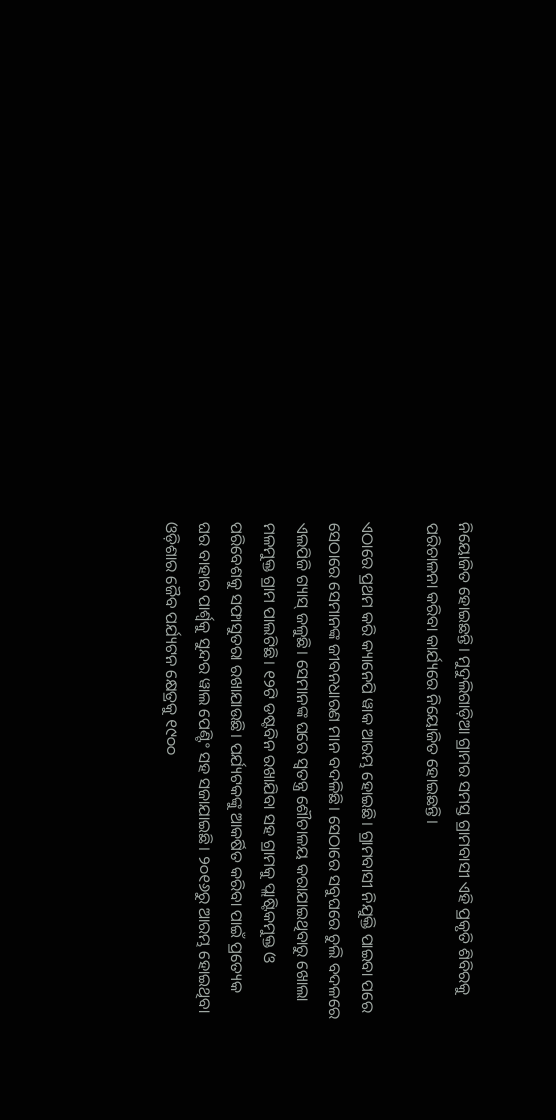ନିୟୋଜିତ ହୋଇଛନ୍ତି। ମୁଦୁଲିଗାଡ଼ିଆ ଗ୍ରାମର ସମସ୍ତ ଗ୍ରାମବାସୀ ଏହି ପ୍ରକୃତି ଶିବିରକୁ ପରିଚାଳନା କରିବା କାର୍ଯ୍ୟରେ ନିୟୋଜିତ ହୋଇଛନ୍ତି।

ଏଠାରେ ପ୍ରଥମ କରି କ୍ୟାନେପି ୱାକ ଆରମ୍ଭ ହୋଇଛି। ଗ୍ରାମବାସୀ ନିଯୁକ୍ତି ପାଇବା ପରେ ସେଠାରେ ସେମାନଙ୍କ ଜୀବନଧାରଣ ମାନ ବଦଳିଛି। ସେଠାରେ ସବୁଘରେ ଚୁଲି ବଦଳରେ ଏଲପିଜି ଗ୍ୟାସ୍‌ ଜଳୁଛି। ସେମାନଙ୍କ ଘରେ ସ୍ବତନ୍ତ୍ର ଶୌଚାଳୟ କରାଯାଇଥିବାରୁ ଖୋଲା ମଳମୁକ୍ତ ଗ୍ରାମ ପାଲଟିଛି। ୧୨ଟି ଡଷ୍ଟବିନ ରଖାଯିବା ସହ ଗ୍ରାମକୁ ପ୍ଲାଷ୍ଟିକମୁକ୍ତ ଓ ପରିବେଶକୁ ସଫାସୁତରା ରଖାଯାଉଛି। ପର୍ଯ୍ୟଟକଙ୍କୁ ଆକର୍ଷିତ କରିବା ପାଇଁ ପ୍ରତ୍ୟେକ ଘର ବାହାର ପାର୍ଶ୍ବକୁ ସୁନ୍ଦର ୱାଲ ପେଣ୍ଟିଂ ସହ ସଜାଯାଇଛି। ୨୦୧୬ରୁ ଆରମ୍ଭ ହୋଇଥିବା ଓଡ଼ିଶାର ଜୈବ ପର୍ଯ୍ୟଟନ କ୍ଷେତ୍ରକୁ ୧୯୦୦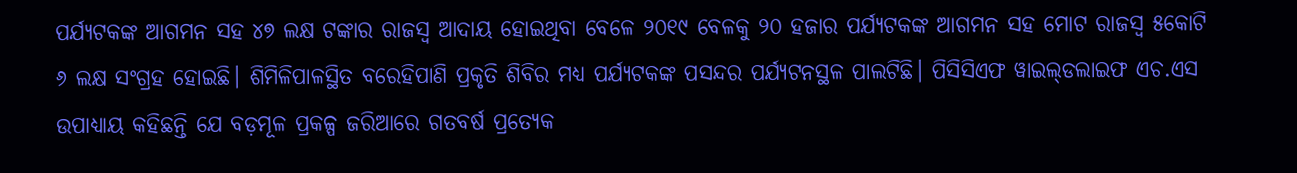ପର୍ଯ୍ୟଟକଙ୍କ ଆଗମନ ସହ ୪୭ ଲକ୍ଷ ଟଙ୍କାର ରାଜସ୍ବ ଆଦାୟ ହୋଇଥିବା ବେଳେ ୨୦୧୯ ବେଳକୁ ୨୦ ହଜାର ପର୍ଯ୍ୟଟକଙ୍କ ଆଗମନ ସହ ମୋଟ ରାଜସ୍ବ ୫କୋଟି ୬ ଲକ୍ଷ ସଂଗ୍ରହ ହୋଇଛି। ଶିମିଳିପାଳସ୍ଥିତ ବରେହିପାଣି ପ୍ରକୃତି ଶିବିର ମଧ୍ୟ ପର୍ଯ୍ୟଟକଙ୍କ ପସନ୍ଦର ପର୍ଯ୍ୟଟନସ୍ଥଳ ପାଲଟିଛି। ପିସିସିଏଫ ୱାଇଲ୍‌ଡଲାଇଫ ଏଚ.ଏସ ଉପାଧ୍ୟାୟ କହିଛନ୍ତି ଯେ ବଡ଼ମୂଳ ପ୍ରକଳ୍ପ ଜରିଆରେ ‌ଗତବର୍ଷ ପ୍ରତ୍ୟେକ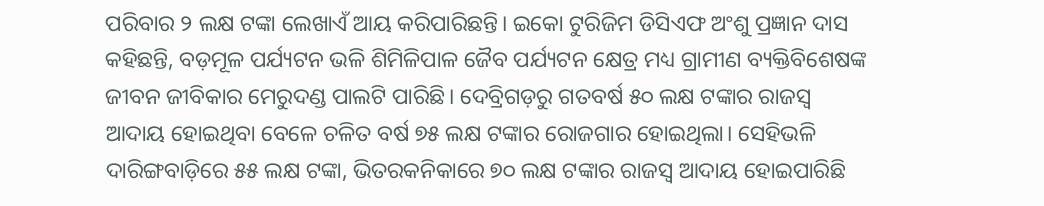ପରିବାର ୨ ଲକ୍ଷ ଟଙ୍କା ଲେଖାଏଁ ଆୟ କରିପାରିଛନ୍ତି। ଇକୋ ଟୁରିଜିମ ଡିସିଏଫ ଅଂଶୁ ପ୍ରଜ୍ଞାନ ଦାସ କହିଛନ୍ତି, ବଡ଼ମୂଳ ପର୍ଯ୍ୟଟନ ଭଳି ଶିମିଳିପାଳ ଜୈବ ପର୍ଯ୍ୟଟନ କ୍ଷେତ୍ର ମଧ୍ୟ ଗ୍ରାମୀଣ ବ୍ୟକ୍ତିବିଶେଷଙ୍କ ଜୀବନ ଜୀବିକାର ମେରୁଦଣ୍ଡ ପାଲଟି ପାରିଛି। ଦେବ୍ରିଗଡ଼ରୁ ଗତବର୍ଷ ୫୦ ଲକ୍ଷ ଟଙ୍କାର ରାଜସ୍ବ ଆଦାୟ ହୋଇଥିବା ବେଳେ ଚଳିତ ବର୍ଷ ୭୫ ଲକ୍ଷ ଟଙ୍କାର ରୋଜଗାର ହୋଇଥିଲା। ସେହିଭଳି ଦାରିଙ୍ଗବାଡ଼ିରେ ୫୫ ଲକ୍ଷ ଟଙ୍କା, ଭିତରକନିକାରେ ୭୦ ଲକ୍ଷ ଟଙ୍କାର ରାଜସ୍ବ ଆଦାୟ ହୋଇପାରିଛି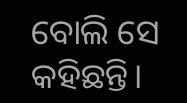ବୋଲି ସେ କହିଛନ୍ତି।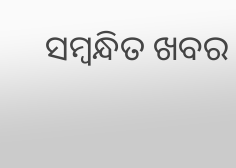ସମ୍ବନ୍ଧିତ ଖବର